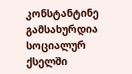კონსტანტინე გამსახურდია სოციალურ ქსელში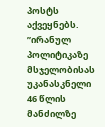პოსტს აქვეყნებს.
”ირანულ პოლიტიკაზე მსჯელობისას უკანასკნელი 46 წლის მანძილზე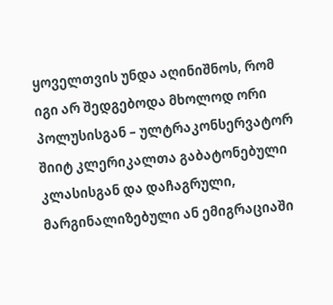ყოველთვის უნდა აღინიშნოს, რომ იგი არ შედგებოდა მხოლოდ ორი პოლუსისგან – ულტრაკონსერვატორ შიიტ კლერიკალთა გაბატონებული კლასისგან და დაჩაგრული, მარგინალიზებული ან ემიგრაციაში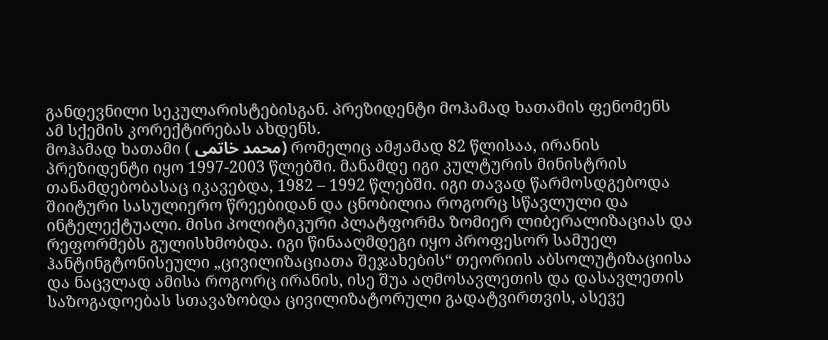განდევნილი სეკულარისტებისგან. პრეზიდენტი მოჰამად ხათამის ფენომენს ამ სქემის კორექტირებას ახდენს.
მოჰამად ხათამი ( محمد خاتمی) რომელიც ამჟამად 82 წლისაა, ირანის პრეზიდენტი იყო 1997-2003 წლებში. მანამდე იგი კულტურის მინისტრის თანამდებობასაც იკავებდა, 1982 – 1992 წლებში. იგი თავად წარმოსდგებოდა შიიტური სასულიერო წრეებიდან და ცნობილია როგორც სწავლული და ინტელექტუალი. მისი პოლიტიკური პლატფორმა ზომიერ ლიბერალიზაციას და რეფორმებს გულისხმობდა. იგი წინააღმდეგი იყო პროფესორ სამუელ ჰანტინგტონისეული „ცივილიზაციათა შეჯახების“ თეორიის აბსოლუტიზაციისა და ნაცვლად ამისა როგორც ირანის, ისე შუა აღმოსავლეთის და დასავლეთის საზოგადოებას სთავაზობდა ცივილიზატორული გადატვირთვის, ასევე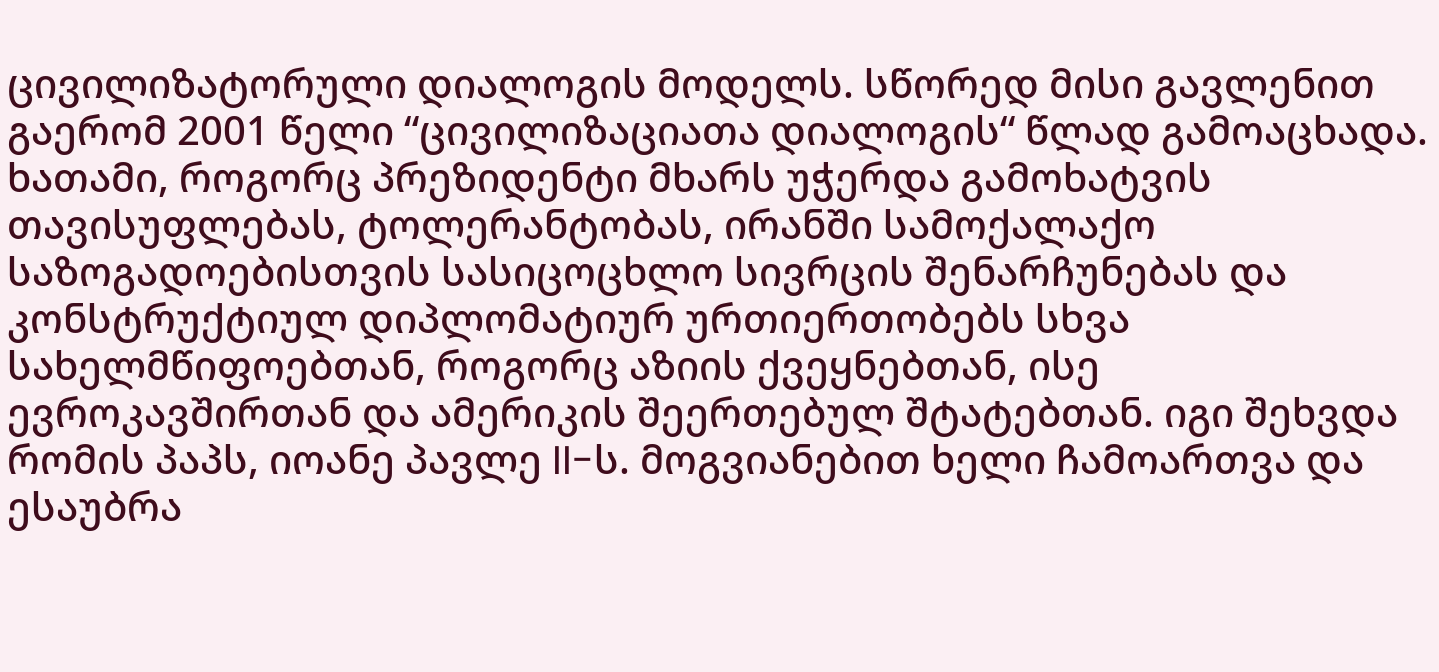ცივილიზატორული დიალოგის მოდელს. სწორედ მისი გავლენით გაერომ 2001 წელი “ცივილიზაციათა დიალოგის“ წლად გამოაცხადა.
ხათამი, როგორც პრეზიდენტი მხარს უჭერდა გამოხატვის თავისუფლებას, ტოლერანტობას, ირანში სამოქალაქო საზოგადოებისთვის სასიცოცხლო სივრცის შენარჩუნებას და კონსტრუქტიულ დიპლომატიურ ურთიერთობებს სხვა სახელმწიფოებთან, როგორც აზიის ქვეყნებთან, ისე ევროკავშირთან და ამერიკის შეერთებულ შტატებთან. იგი შეხვდა რომის პაპს, იოანე პავლე II-ს. მოგვიანებით ხელი ჩამოართვა და ესაუბრა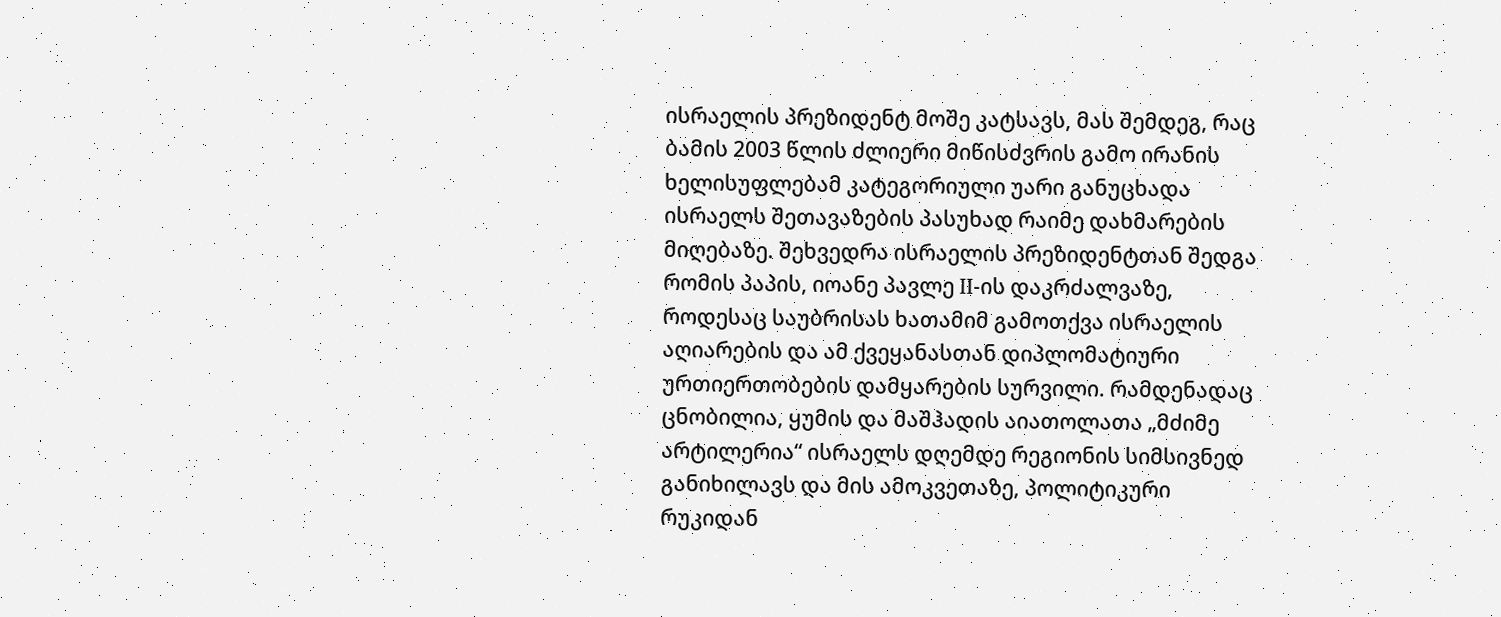ისრაელის პრეზიდენტ მოშე კატსავს, მას შემდეგ, რაც ბამის 2003 წლის ძლიერი მიწისძვრის გამო ირანის ხელისუფლებამ კატეგორიული უარი განუცხადა ისრაელს შეთავაზების პასუხად რაიმე დახმარების მიღებაზე. შეხვედრა ისრაელის პრეზიდენტთან შედგა რომის პაპის, იოანე პავლე II-ის დაკრძალვაზე, როდესაც საუბრისას ხათამიმ გამოთქვა ისრაელის აღიარების და ამ ქვეყანასთან დიპლომატიური ურთიერთობების დამყარების სურვილი. რამდენადაც ცნობილია, ყუმის და მაშჰადის აიათოლათა „მძიმე არტილერია“ ისრაელს დღემდე რეგიონის სიმსივნედ განიხილავს და მის ამოკვეთაზე, პოლიტიკური რუკიდან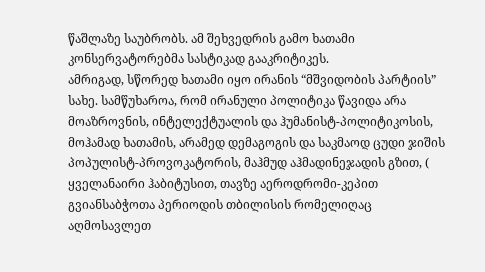წაშლაზე საუბრობს. ამ შეხვედრის გამო ხათამი კონსერვატორებმა სასტიკად გააკრიტიკეს.
ამრიგად, სწორედ ხათამი იყო ირანის “მშვიდობის პარტიის” სახე. სამწუხაროა, რომ ირანული პოლიტიკა წავიდა არა მოაზროვნის, ინტელექტუალის და ჰუმანისტ-პოლიტიკოსის, მოჰამად ხათამის, არამედ დემაგოგის და საკმაოდ ცუდი ჯიშის პოპულისტ-პროვოკატორის, მაჰმუდ აჰმადინეჯადის გზით, ( ყველანაირი ჰაბიტუსით, თავზე აეროდრომი-კეპით გვიანსაბჭოთა პერიოდის თბილისის რომელიღაც აღმოსავლეთ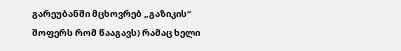გარეუბანში მცხოვრებ „გაზიკის“ შოფერს რომ წააგავს) რამაც ხელი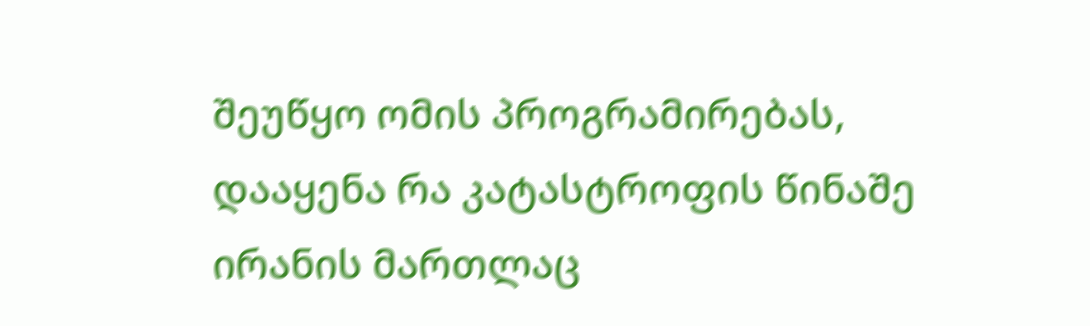შეუწყო ომის პროგრამირებას, დააყენა რა კატასტროფის წინაშე ირანის მართლაც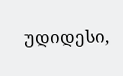უდიდესი,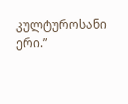კულტუროსანი ერი.”